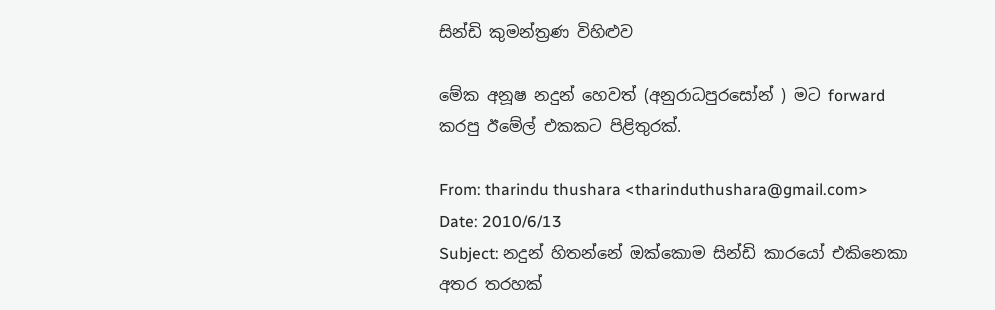සින්ඩි කුමන්ත්‍රණ විහිළුව

මේක අනූෂ නදුන් හෙවත් (අනුරාධපුරසෝන් ) මට forward කරපු ඊමේල් එකකට පිළිතුරක්.

From: tharindu thushara <tharinduthushara@gmail.com>
Date: 2010/6/13
Subject: නදුන් හිතන්නේ ඔක්කොම සින්ඩි කාරයෝ එකිනෙකා අතර තරහක්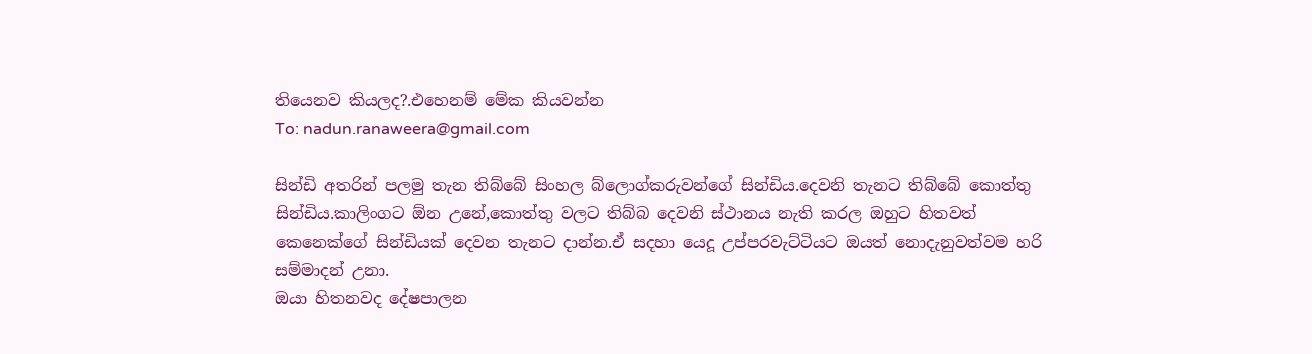තියෙනව කියලද?.එහෙනම් මේක කියවන්න
To: nadun.ranaweera@gmail.com

සින්ඩි අතරින් පලමු තැන තිබ්බේ සිංහල බ්ලොග්කරුවන්ගේ සින්ඩිය.දෙවනි තැනට තිබ්බේ කොත්තු සින්ඩිය.කාලිංගට ඕන උනේ,කොත්තු වලට තිබ්බ දෙවනි ස්ථානය නැති කරල ඔහුට හිතවත් කෙනෙක්ගේ සින්ඩියක් දෙවන තැනට දාන්න.ඒ සදහා යෙදූ උප්පරවැට්ටියට ඔයත් නොදැනුවත්වම හරි සම්මාදන් උනා.
ඔයා හිතනවද දේෂපාලන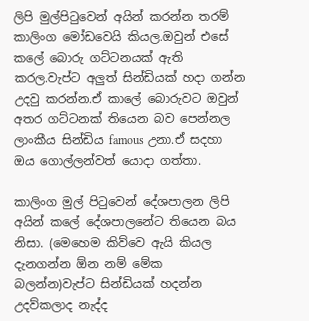ලිපි මුල්පිටුවෙන් අයින් කරන්න තරම් කාලිංග මෝඩවෙයි කියල.ඔවුන් එසේ කලේ බොරු ගට්ටනයක් ඇති කරල.වැප්ට අලුත් සින්ඩියක් හදා ගන්න උදවු කරන්න.ඒ කාලේ බොරුවට ඔවුන් අතර ගට්ටනක් තියෙන බව පෙන්නල ලාංකීය සින්ඩිය famous උනා.ඒ සදහා ඔය ගොල්ලන්වත් යොදා ගත්තා.

කාලිංග මුල් පිටුවෙන් දේශපාලන ලිපි අයින් කලේ දේශපාලනේට තියෙන බය නිසා. (මෙහෙම කිව්වෙ ඇයි කියල දැනගන්න ඕන නම් මේක බලන්න)වැප්ට සින්ඩියක් හදන්න උදව්කලාද නැද්ද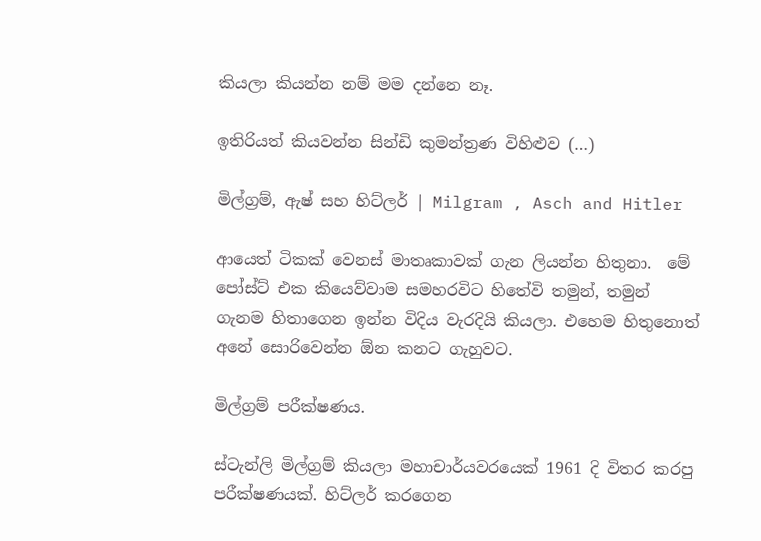කියලා කියන්න නම් මම දන්නෙ නෑ.

ඉතිරියත් කියවන්න සින්ඩි කුමන්ත්‍රණ විහිළුව (…)

මිල්ග්‍රම්, ඇෂ් සහ හිට්ලර් | Milgram , Asch and Hitler

ආයෙත් ටිකක් වෙනස් මාතෘකාවක් ගැන ලියන්න හිතුනා.  මේ පෝස්ට් එක කියෙව්වාම සමහරවිට හිතේවි තමුන්, තමුන් ගැනම හිතාගෙන ඉන්න විදිය වැරදියි කියලා. එහෙම හිතුනොත් අනේ සොරිවෙන්න ඕන කනට ගැහුවට.

මිල්ග්‍රම් පරීක්ෂණය.

ස්ටැන්ලි මිල්ග්‍රම් කියලා මහාචාර්යවරයෙක් 1961 දි විතර කරපු පරීක්ෂණයක්. හිට්ලර් කරගෙන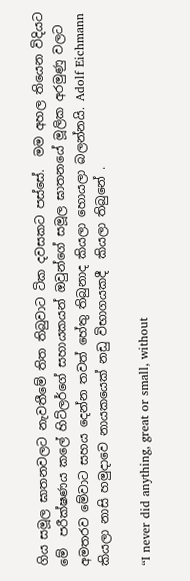ගිය සමූල ඝාතනවලට නැවතීමේ තිත තිබුවාට ටික දවසකට පස්සේ.  මම අහල තියෙන විදියට මේ  පරීක්ෂණය කලේ හිට්ලර්ගේ සහායකයන් ඔවුන්ගේ සමූල ඝාතනයේ මූලික අරමුණු වලට අමතරව මේවාට සහය දෙන්න තවත් හේතු තිබුනාද කියලා හොයලා බලන්නයි. Adolf Eichmann කියලා නාසි හමුදාවෙ නායකයෙක් නඩු විභාගයකදී  කියලා තිබුනේ .

“I never did anything, great or small, without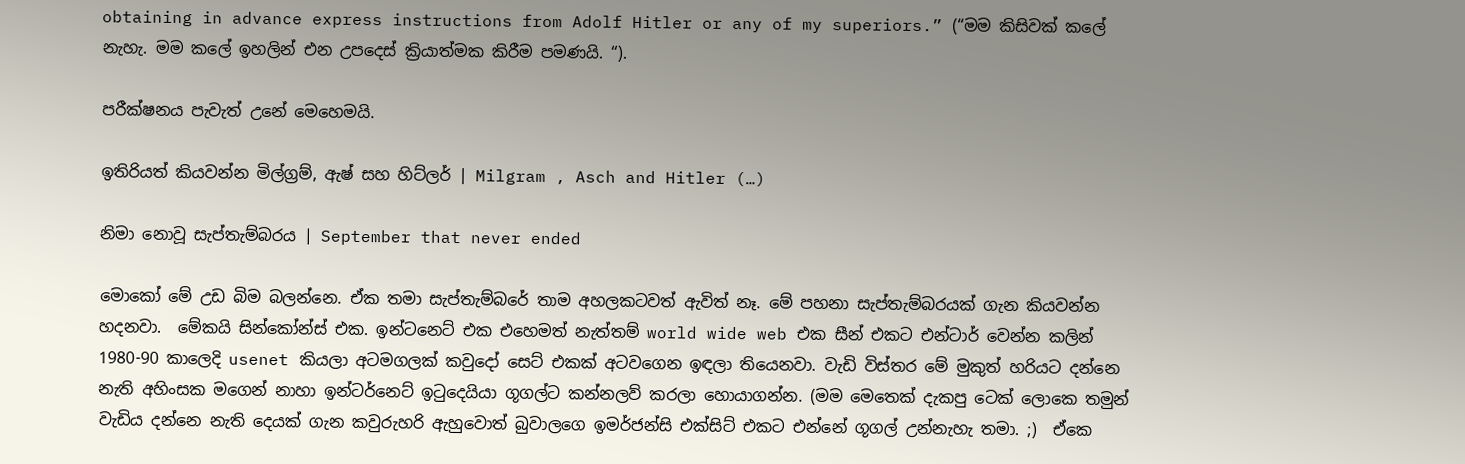obtaining in advance express instructions from Adolf Hitler or any of my superiors.” (“මම කිසිවක් කලේ නැහැ. මම කලේ ඉහලින් එන උපදෙස් ක්‍රියාත්මක කිරීම පමණයි. “).

පරීක්ෂනය පැවැත් උනේ මෙහෙමයි.

ඉතිරියත් කියවන්න මිල්ග්‍රම්, ඇෂ් සහ හිට්ලර් | Milgram , Asch and Hitler (…)

නිමා නොවූ සැප්තැම්බරය | September that never ended

මොකෝ මේ උඩ බිම බලන්නෙ. ඒක තමා සැප්තැම්බරේ තාම අහලකටවත් ඇවිත් නෑ. මේ පහනා සැප්තැම්බරයක් ගැන කියවන්න හදනවා.  මේකයි සින්කෝන්ස් එක. ඉන්ටනෙට් එක එහෙමත් නැත්තම් world wide web එක සීන් එකට එන්ටාර් වෙන්න කලින් 1980-90 කාලෙදි usenet කියලා අටමගලක් ක‍වුදෝ සෙට් එකක් අටව‍ගෙන ඉඳලා තියෙනවා. වැඩි විස්තර මේ මුකුත් හරියට දන්නෙ නැති අහිංසක මගෙන් ‍නාහා ඉන්ටර්නෙට් ඉටුදෙයියා ගූගල්ට කන්නලව් කරලා හොයාගන්න. (මම මෙතෙක් දැකපු ටෙක් ලොකෙ තමුන් වැඩිය දන්නෙ නැති දෙයක් ගැන කවුරුහරි ඇහුවොත් බුවාලගෙ ඉමර්ජන්සි එක්සිට් එකට එන්නේ ගූගල් උන්නැහැ තමා. ;)  ඒකෙ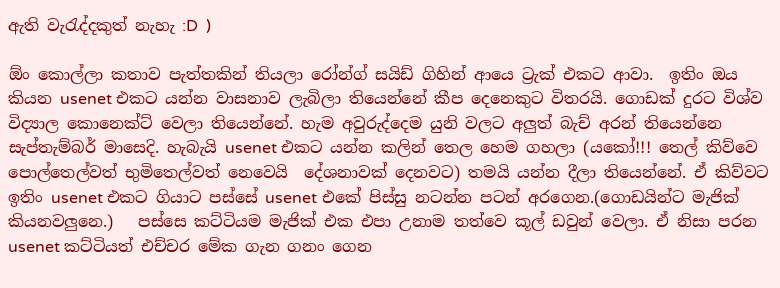ඇති වැරැද්දකුත් නැහැ :D  )

ඕං කොල්ලා කතාව පැත්තකින් තියලා රෝන්ග් සයිඩ් ගිහින් ආයෙ ට්‍රැක් එකට ආවා.  ඉතිං ඔය කියන usenet එකට යන්න වාසනාව ලැබිලා තියෙන්නේ කීප දෙනෙකුට විතරයි. ගොඩක් දුරට විශ්ව විද්‍යාල කොනෙක්ට්‍ වෙලා තියෙන්නේ. හැම අවුරුද්දෙම යුනි වලට අලුත් බැච් අරන් තියෙන්නෙ සැප්තැම්බර් මාසෙදි. හැබැයි usenet එකට යන්න කලින් තෙල හෙම ගහලා (යකෝ!!! තෙල් කිව්වෙ පොල්තෙල්වත් භුමිතෙල්වත් නෙවෙයි  දේශනාවක් දෙනවට) තමයි යන්න දීලා තියෙන්නේ. ඒ කිව්වට ඉතිං usenet එකට ගියාට පස්සේ usenet එකේ පිස්සු නටන්න පටන් අරගෙන.(ගොඩයින්ට මැජික් කියනවලුනෙ.)   පස්සෙ කට්ටියම මැජික් එක එපා උනාම තත්වෙ කූල් ඩවුන් වෙලා. ඒ නිසා පරන usenet කට්ටියත් එච්චර මේක ගැන ගනං ගෙන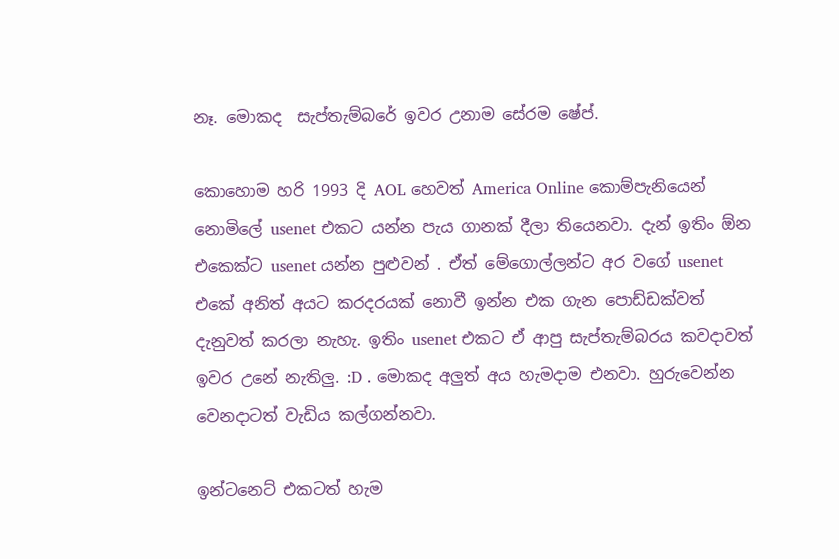නෑ. මොකද  සැප්තැම්බරේ ඉවර උනාම සේරම ෂේප්.

කොහොම හරි 1993 දි AOL හෙවත් America Online කොම්පැනියෙන් නොමිලේ usenet එකට යන්න පැය ගානක් දීලා තියෙනවා. දැන් ඉතිං ඕන එකෙක්ට usenet යන්න පුළුවන් . ඒත් මේගොල්ලන්ට අර වගේ usenet එකේ අනිත් අයට කරදරයක් ‍නොවී ඉන්න එක ගැන පොඩ්ඩක්වත් දැනුවත් කරලා නැහැ. ඉතිං usenet එකට ඒ ආපු සැප්තැම්බරය කවදාවත් ඉවර උනේ නැතිලු. :D . මොකද අලුත් අය හැමදාම එනවා. හුරුවෙන්න වෙනදාටත් වැඩිය කල්ගන්නවා.

ඉන්ටනෙට් එකටත් හැම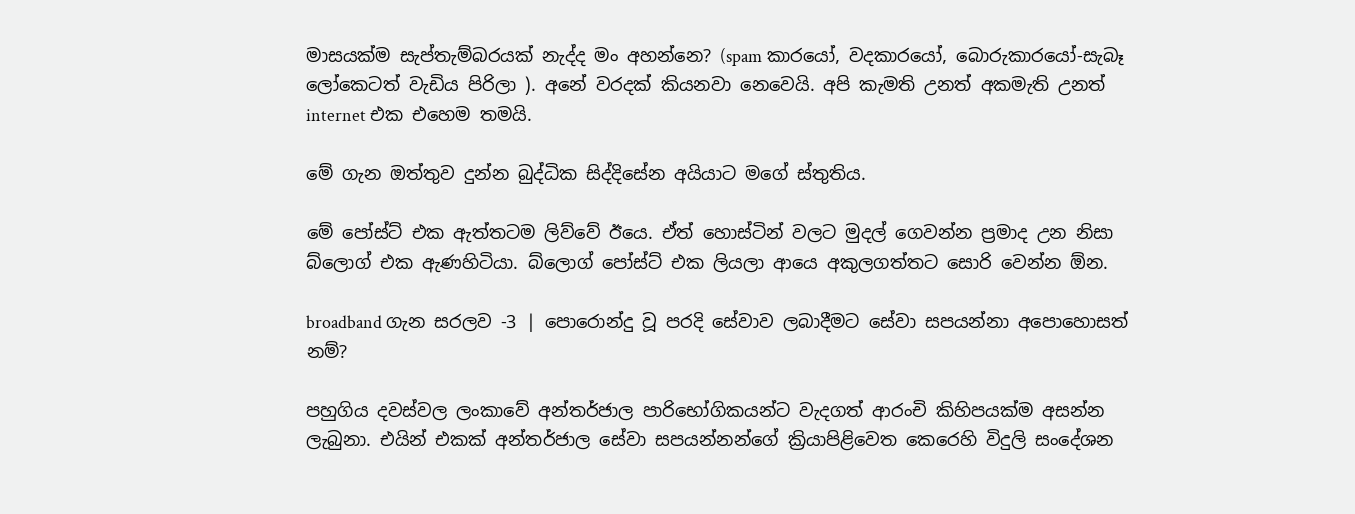මාසයක්ම සැප්තැම්බරයක් නැද්ද මං අහන්නෙ? (spam කාරයෝ, වදකාරයෝ, බොරුකාරයෝ-සැබෑ ලෝකෙටත් වැඩිය පිරිලා ). අනේ වරදක් කියනවා නෙවෙයි. අපි කැමති උනත් අකමැති උනත් internet එක එහෙම තමයි.

මේ ගැන ඔත්තුව දුන්න බුද්ධික සිද්දිසේන අයියාට මගේ ස්තුතිය.

මේ පෝස්ට් එක ඇත්තටම ලිව්වේ ඊයෙ. ඒත් හොස්ටින් වලට මුදල් ගෙවන්න ප්‍රමාද උන නිසා බ්ලොග් එක ඇණහිටියා. බ්ලොග් පෝස්ට් එක ලියලා ආයෙ අකුලගත්තට සොරි වෙන්න ඕන.

broadband ගැන සරලව -3 | පොරොන්දු වූ පරදි සේවාව ලබාදීමට සේවා සපයන්නා අපොහොසත් නම්?

පහුගිය දවස්වල ලංකාවේ අන්තර්ජාල පාරිභෝගිකයන්ට වැදගත් ආරංචි කිහිපයක්ම අසන්න ලැබුනා. එයින් එකක් අන්තර්ජාල සේවා සපයන්නන්ගේ ක්‍රියාපිළිවෙත කෙරෙහි විදුලි සංදේශන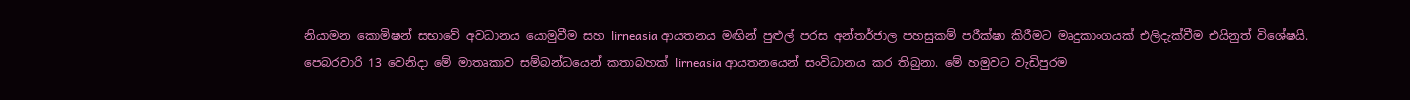නියාමන කොමිෂන් සභාවේ අවධානය යොමුවීම සහ lirneasia ආයතනය මඟින් පුළුල් පරස අන්තර්ජාල පහසුකම් පරීක්ෂා කිරීමට මෘදුකාංගයක් එලිදැක්වීම එයිනුත් විශේෂයි. පෙබරවාරි 13 වෙනිදා මේ මාතෘකාව සම්බන්ධයෙන් කතාබහක් lirneasia ආයතනයෙන් සංවිධානය කර තිබුනා. මේ හමුවට වැඩිපුරම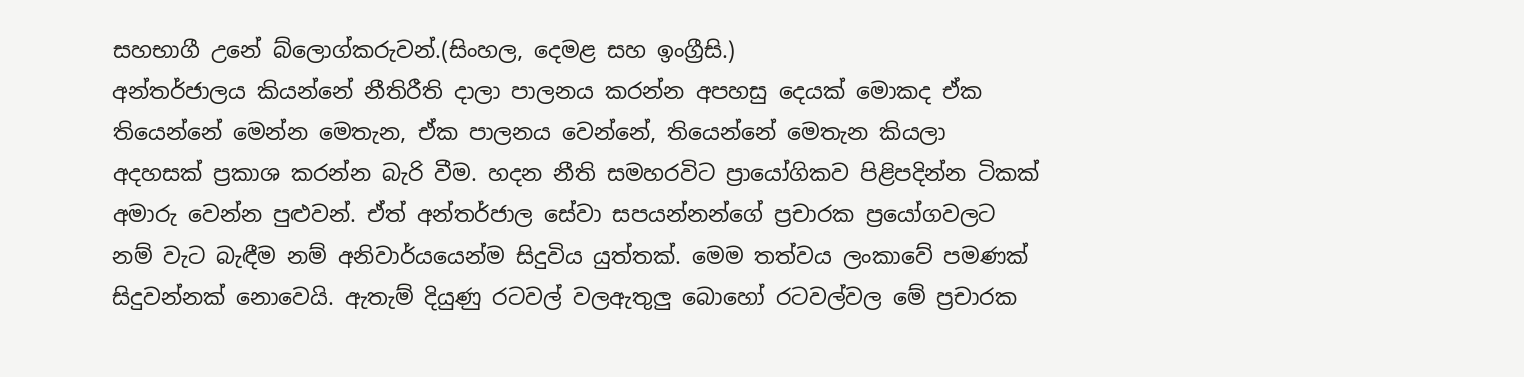සහභාගී උනේ බ්ලොග්කරුවන්.(සිංහල, දෙමළ සහ ඉංග්‍රීසි.)
අන්තර්ජාලය කියන්නේ නීතිරීති දාලා පාලනය කරන්න අපහසු දෙයක් මොකද ඒක තියෙන්නේ මෙන්න මෙතැන, ඒක පාලනය වෙන්නේ, තියෙන්නේ මෙතැන කියලා අදහසක් ප්‍රකාශ කරන්න බැරි වීම. හදන නීති සමහරවිට ප්‍රායෝගිකව පිළිපදින්න ටිකක් අමාරු වෙන්න පුළුවන්. ඒත් අන්තර්ජාල සේවා සපයන්නන්ගේ ප්‍රචාරක ප්‍රයෝගවලට නම් වැට බැඳීම නම් අනිවාර්යයෙන්ම සිදුවිය යුත්තක්. මෙම තත්වය ලංකාවේ පමණක් සිදුවන්නක් නොවෙයි. ඇතැම් දියුණු රටවල් වලඇතුලු බොහෝ රටවල්වල මේ ප්‍රචාරක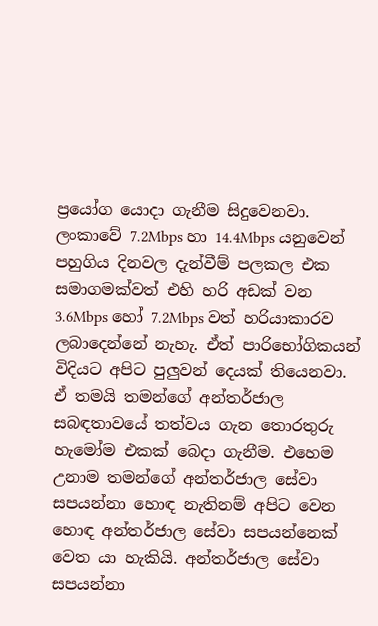ප්‍රයෝග යොදා ගැනීම සිදුවෙනවා. ලංකාවේ 7.2Mbps හා 14.4Mbps යනුවෙන් පහුගිය දිනවල දැන්වීම් පලකල එක සමාගමක්වත් එහි හරි අඩක් වන 3.6Mbps හෝ 7.2Mbps වත් හරියාකාරව ලබාදෙන්නේ නැහැ. ඒත් පාරිභෝගිකයන් විදියට අපිට පුලුවන් දෙයක් තියෙනවා. ඒ තමයි තමන්ගේ අන්තර්ජාල සබඳතාවයේ තත්වය ගැන තොරතුරු හැමෝම එකක් බෙදා ගැනීම. එහෙම උනාම තමන්ගේ අන්තර්ජාල සේවා සපයන්නා හොඳ නැතිනම් අපිට වෙන හොඳ අන්තර්ජාල සේවා සපයන්නෙක් වෙත යා හැකියි. අන්තර්ජාල සේවා සපයන්නා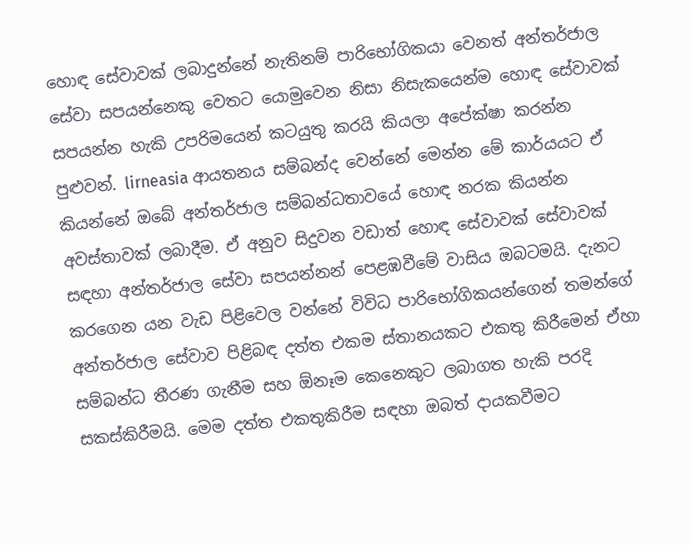හොඳ සේවාවක් ලබාදුන්නේ නැතිනම් පාරිභෝගිකයා වෙනත් අන්තර්ජාල සේවා සපයන්නෙකු වෙතට යොමුවෙන නිසා නිසැකයෙන්ම හොඳ සේවාවක් සපයන්න හැකි උපරිමයෙන් කටයුතු කරයි කියලා අපේක්ෂා කරන්න පුළුවන්. lirneasia ආයතනය සම්බන්ද වෙන්නේ මෙන්න මේ කාර්යයට ඒ කියන්නේ ඔබේ අන්තර්ජාල සම්බන්ධතාවයේ හොඳ නරක කියන්න අවස්තාවක් ලබාදීම. ඒ අනුව සිදුවන වඩාත් හොඳ සේවාවක් සේවාවක් සඳහා අන්තර්ජාල සේවා සපයන්නන් පෙළඹවීමේ වාසිය ඔබටමයි. දැනට කරගෙන යන වැඩ පිළිවෙල වන්නේ විවිධ පාරිභෝගිකයන්ගෙන් තමන්ගේ අන්තර්ජාල සේවාව පිළිබඳ දත්ත එකම ස්තානයකට එකතු කිරීමෙන් ඒහා සම්බන්ධ තීරණ ගැනීම සහ ඕනෑම කෙනෙකුට ලබාගත හැකි පරදි සකස්කිරීමයි. මෙම දත්ත එකතුකිරීම සඳහා ඔබත් දායකවීමට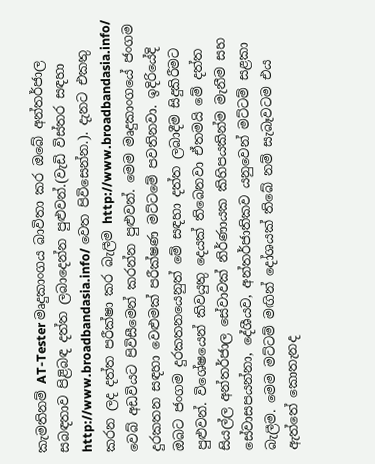කැමතිනම් AT-Tester මෘදුකාංගය බාවිතා කර ඔබේ අන්තර්ජාල සබඳතාව පිළිබඳ දත්ත ලබාදෙන්න පුළුවන්.(වැඩි විස්තර සඳහා http://www.broadbandasia.info/ වෙත පිවිසෙන්න.). දැනට එකතු කරන ලද දත්ත පරීක්ෂා කර බැලීම http://www.broadbandasia.info/ වෙබ් අඩවියට පිවිසීමෙන් කරන්න පුළුවන්. මෙම මෘදුකාංගයේ ජංගම දුරකතන සඳහා වෙළුමක් පරීක්ෂණ මට්ටමේ පවතිනවා. ඉදිරියේදි ඔබට ජංගම දුරකතනයෙනුත් මේ සඳහා දත්ත ලබාදීම සිදුකිරීමට පුළුවන්. විශේෂයෙන් කිවයුතු දෙයක් තිබෙනවා ඒතමයි මේ දත්ත සියල්ල අන්තර්ජාල සේවාවක් නිර්ණායක කිහිපයකින්ම මැනීම සහ සේවාසපයන්නා, දේශීයව, අන්තර්ජාතිකව යනුවෙන් මට්ටම් සළකා බැලීම. මෙම මට්ටම් මඟින් දෝශයක් තිබේ නම් සැබෑවටම එය ඇත්තේ කොතැනද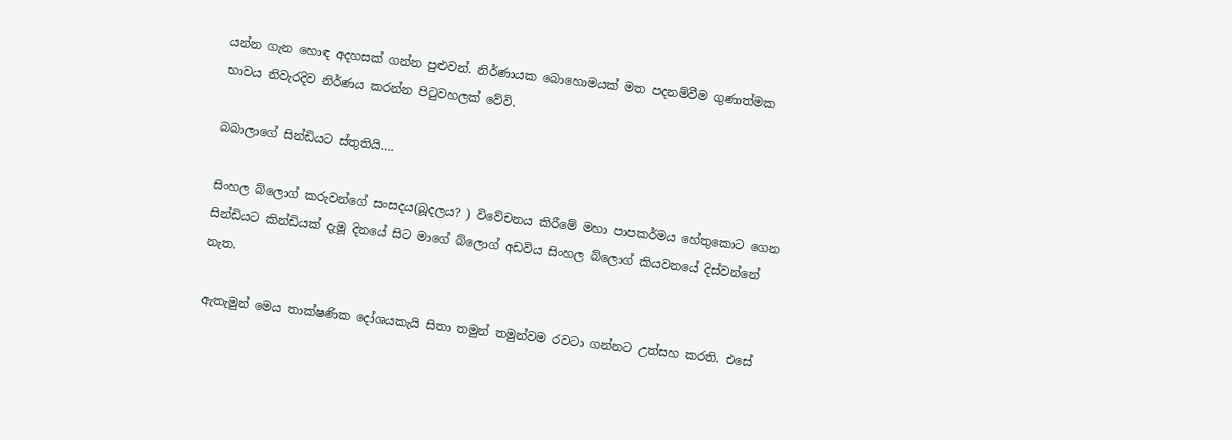යන්න ගැන හොඳ අදහසක් ගන්න පුළුවන්. නිර්ණායක බොහොමයක් මත පදනම්වීම ගුණාත්මක භාවය නිවැරදිව නිර්ණය කරන්න පිටුවහලක් වේවි.

බබාලාගේ සින්ඩියට ස්තුතියි….

සිංහල බ්ලොග් කරුවන්ගේ සංසදය(බූදලය? ) විවේචනය කිරීමේ මහා පාපකර්මය හේතුකොට ගෙන සින්ඩියට කින්ඩියක් දැමූ දිනයේ සිට මාගේ බ්ලොග් අඩවිය සිංහල බ්ලොග් කියවනයේ දිස්වන්නේ නැත.

ඇතැමුන් මෙය තාක්ෂණික දෝශයකැයි සිතා තමුන් තමුන්වම රවටා ගන්නට උත්සහ කරති. එසේ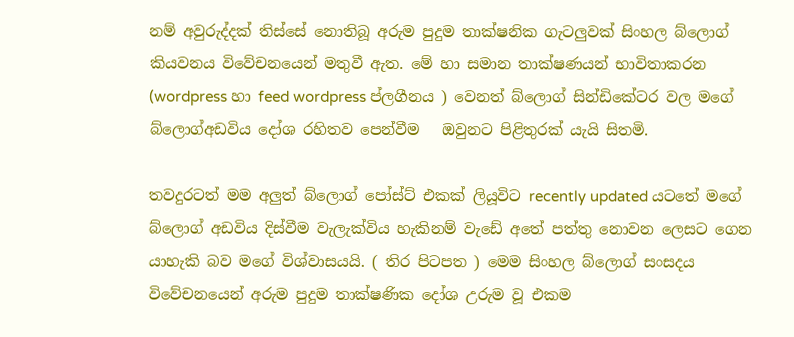නම් අවුරුද්දක් තිස්සේ නොතිබූ අරුම පුදුම තාක්ෂනික ගැටලුවක් සිංහල බ්ලොග් කියවනය විවේචනයෙන් මතුවී ඇත. මේ හා සමාන තාක්ෂණයන් භාවිතාකරන (wordpress හා feed wordpress ප්ලගීනය ) වෙනත් බ්ලොග් සින්ඩිකේටර වල මගේ බ්ලොග්අඩවිය දෝශ රහිතව පෙන්වීම   ඔවුනට පිළිතුරක් යැයි සිතමි.

තවදුරටත් මම අලුත් බ්ලොග් පෝස්ට් එකක් ලියූවිට recently updated යටතේ මගේ බ්ලොග් අඩවිය දිස්වීම වැලැක්විය හැකිනම් වැඩේ අතේ පත්තු නොවන ලෙසට ගෙන යාහැකි බව මගේ විශ්වාසයයි. ( තිර පිටපත ) මෙම සිංහල බ්ලොග් සංසදය විවේචනයෙන් අරුම පුදුම තාක්ෂණික දෝශ උරුම වූ එකම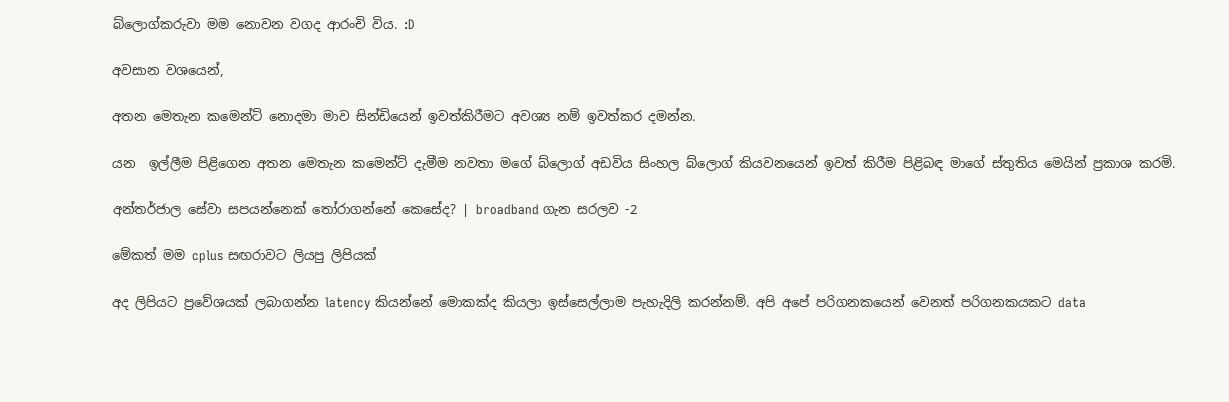බ්ලොග්කරුවා මම නොවන වගද ආරංචි විය. :D

අවසාන වශයෙන්,

අතන මෙතැන කමෙන්ට් නොදමා මාව සින්ඩියෙන් ඉවත්කිරීමට අවශ්‍ය නම් ඉවත්කර දමන්න.

යන  ඉල්ලීම පිළිගෙන අතන මෙතැන කමෙන්ට් දැමීම නවතා මගේ බ්ලොග් අඩවිය සිංහල බ්ලොග් කියවනයෙන් ඉවත් කිරීම පිළිබඳ මාගේ ස්තුතිය මෙයින් ප්‍රකාශ කරමි.

අන්තර්ජාල සේවා සපයන්නෙක් තෝරාගන්නේ කෙසේද? | broadband ගැන සරලව -2

මේකත් මම cplus සඟරාවට ලියපු ලිපියක්

අද ලිපියට ප්‍රවේශයක් ලබාගන්න latency කියන්නේ මොකක්ද කියලා ඉස්සෙල්ලාම පැහැදිලි කරන්නම්. අපි අපේ පරිගනකයෙන් වෙනත් පරිගනකයකට data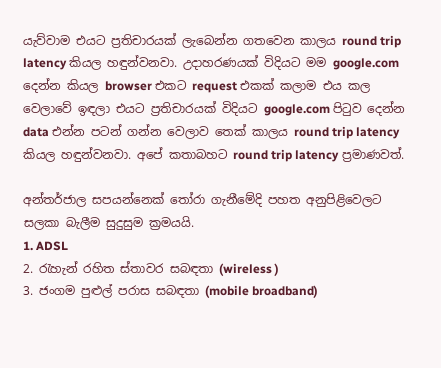යැව්වාම එයට ප්‍රතිචාරයක් ලැබෙන්න ගතවෙන කාලය round trip latency කියල හඳුන්වනවා. උදාහරණයක් විදියට මම google.com දෙන්න කියල browser එකට request එකක් කලාම එය කල වෙලාවේ ඉඳලා එයට ප්‍රතිචාරයක් විදියට google.com පිටුව දෙන්න data එන්න පටන් ගන්න වෙලාව තෙක් කාලය round trip latency කියල හඳුන්වනවා. අපේ කතාබහට round trip latency ප්‍රමාණවත්.

අන්තර්ජාල සපයන්නෙක් තෝරා ගැනීමේදි පහත අනුපිළිවෙලට සලකා බැලීම සුදුසුම ක්‍රමයයි.
1. ADSL
2. රැහැන් රහිත ස්තාවර සබඳතා (wireless )
3. ජංගම පුළුල් පරාස සබඳතා (mobile broadband)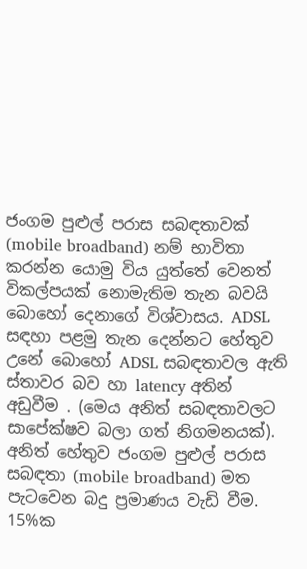ජංගම පුළුල් පරාස සබඳතාවක් (mobile broadband) නම් භාවිතා කරන්න යොමු විය යුත්තේ වෙනත් විකල්පයක් නොමැතිම තැන බවයි බොහෝ දෙනාගේ විශ්වාසය. ADSL සඳහා පළමු තැන දෙන්නට හේතුව උනේ බොහෝ ADSL සබඳතාවල ඇති ස්තාවර බව හා latency අතින් අඩුවීම . (මෙය අනිත් සබඳතාවලට සාපේක්ෂව බලා ගත් නිගමනයක්). අනිත් හේතුව ජංගම පුළුල් පරාස සබඳතා (mobile broadband) මත පැටවෙන බදු ප්‍රමාණය වැඩි වීම. 15%ක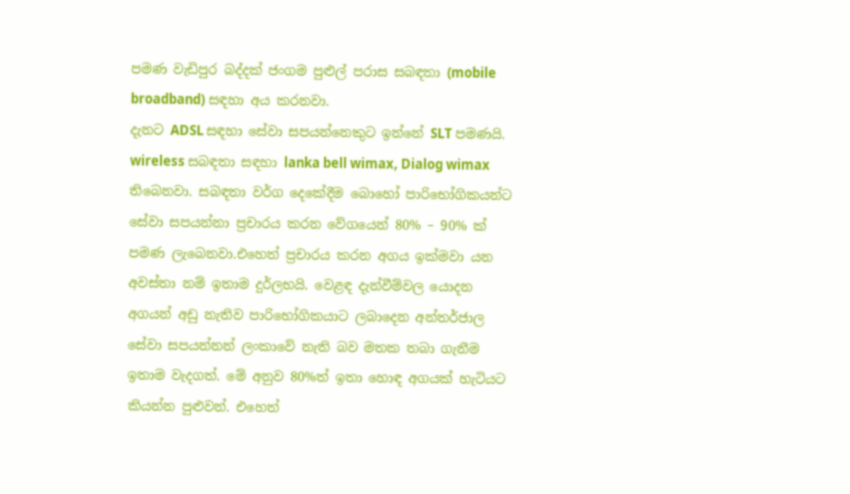පමණ වැඩිපුර බද්දක් ජංගම පුළුල් පරාස සබඳතා (mobile broadband) සඳහා අය කරනවා.
දැනට ADSL සඳහා සේවා සපයන්නෙකුට ඉන්නේ SLT පමණයි. wireless සබඳතා සඳහා lanka bell wimax, Dialog wimax තිබෙනවා. සබඳතා වර්ග දෙකේදීම බොහෝ පාරිභෝගිකයන්ට සේවා සපයන්නා ප්‍රචාරය කරන වේගයෙන් 80% – 90% ක් පමණ ලැබෙනවා.එහෙත් ප්‍රචාරය කරන අගය ඉක්මවා යන අවස්තා නම් ඉතාම දුර්ලභයි. වෙළඳ දැන්වීම්වල යොදන අගයන් අඩු නැතිව පාරිභෝගිකයාට ලබාදෙන අන්තර්ජාල සේවා සපයන්නන් ලංකාවේ නැති බව මතක තබා ගැනීම ඉතාම වැදගත්. මේ අනුව 80%ත් ඉතා හොඳ අගයක් හැටියට කියන්න පුළුවන්. එහෙත්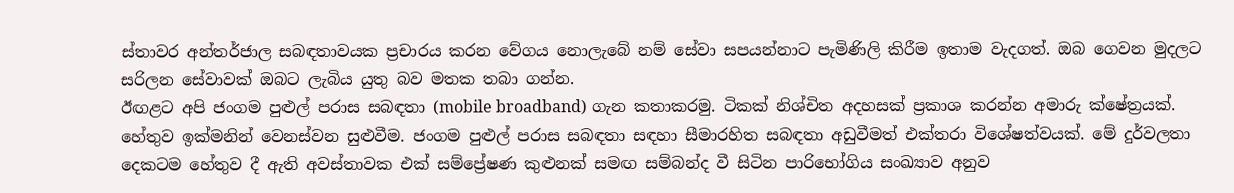ස්තාවර අන්තර්ජාල සබඳතාවයක ප්‍රචාරය කරන වේගය නොලැබේ නම් සේවා සපයන්නාට පැමිණිලි කිරීම ඉතාම වැදගත්. ඔබ ගෙවන මුදලට සරිලන සේවාවක් ඔබට ලැබිය යුතු බව මතක තබා ගන්න.
ඊඟළට අපි ජංගම පුළුල් පරාස සබඳතා (mobile broadband) ගැන කතාකරමු. ටිකක් නිශ්චිත අදහසක් ප්‍රකාශ කරන්න අමාරු ක්ෂේත්‍රයක්. හේතුව ඉක්මනින් වෙනස්වන සුළුවීම. ජංගම පුළුල් පරාස සබඳතා සඳහා සීමාරහිත සබඳතා අඩුවීමත් එක්තරා විශේෂත්වයක්. මේ දුර්වලතා දෙකටම හේතුව දී ඇති අවස්තාවක එක් සම්ප්‍රේෂණ කුළුනක් සමඟ සම්බන්ද වී සිටින පාරිභෝගිය සංඛ්‍යාව අනුව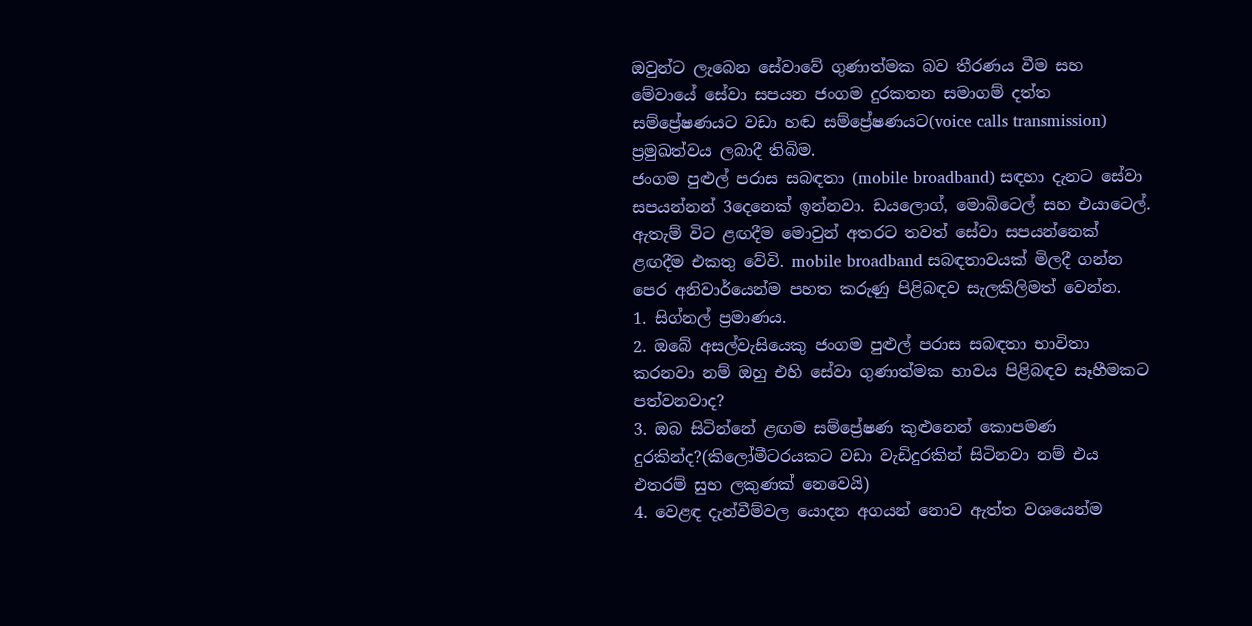ඔවුන්ට ලැබෙන සේවාවේ ගුණාත්මක බව තීරණය වීම සහ මේවායේ සේවා සපයන ජංගම දුරකතන සමාගම් දත්ත සම්ප්‍රේෂණයට වඩා හඬ සම්ප්‍රේෂණයට(voice calls transmission) ප්‍රමුඛත්වය ලබාදී තිබිම.
ජංගම පුළුල් පරාස සබඳතා (mobile broadband) සඳහා දැනට සේවා සපයන්නන් 3දෙනෙක් ඉන්නවා. ඩයලොග්, මොබිටෙල් සහ එයාටෙල්. ඇතැම් විට ළඟදීම මොවුන් අතරට තවත් සේවා සපයන්නෙක් ළඟදීම එකතු වේවි. mobile broadband සබඳතාවයක් මිලදී ගන්න පෙර අනිවාර්යෙන්ම පහත කරුණු පිළිබඳව සැලකිලිමත් වෙන්න.
1. සිග්නල් ප්‍රමාණය.
2. ඔබේ අසල්වැසියෙකු ජංගම පුළුල් පරාස සබඳතා භාවිතා කරනවා නම් ඔහු එහි සේවා ගුණාත්මක භාවය පිළිබඳව සෑහීමකට පත්වනවාද?
3. ඔබ සිටින්නේ ළඟම සම්ප්‍රේෂණ කුළුනෙන් කොපමණ දුරකින්ද?(කිලෝමීටරයකට වඩා වැඩිදුරකින් සිටිනවා නම් එය එතරම් සුභ ලකුණක් නෙවෙයි)
4. වෙළඳ දැන්වීම්වල යොදන අගයන් නොව ඇත්ත වශයෙන්ම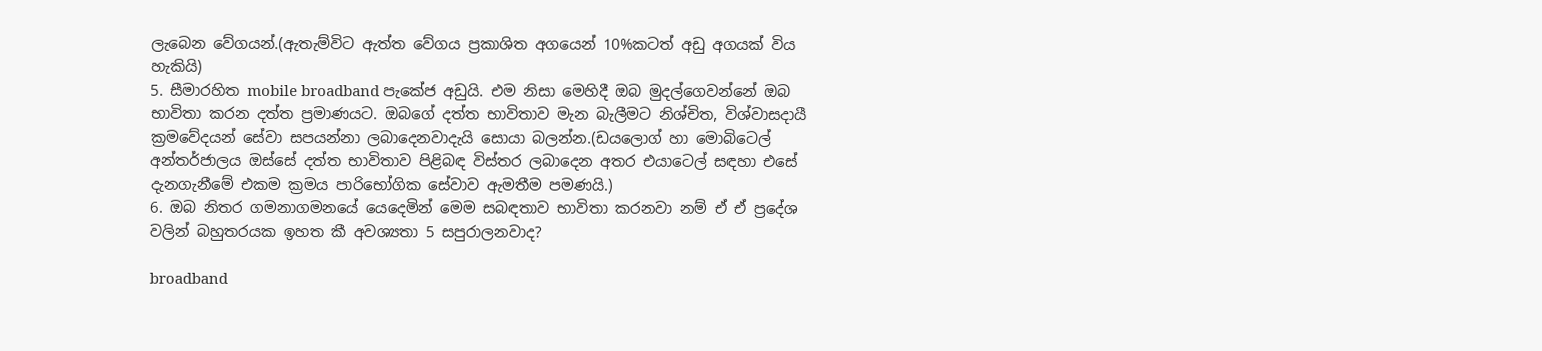ලැබෙන වේගයන්.(ඇතැම්විට ඇත්ත වේගය ප්‍රකාශිත අගයෙන් 10%කටත් අඩු අගයක් විය හැකියි)
5. සීමාරහිත mobile broadband පැකේජ අඩුයි. එම නිසා මෙහිදී ඔබ මුදල්ගෙවන්නේ ඔබ භාවිතා කරන දත්ත ප්‍රමාණයට. ඔබගේ දත්ත භාවිතාව මැන බැලීමට නිශ්චිත, විශ්වාසදායී ක්‍රමවේදයන් සේවා සපයන්නා ලබාදෙනවාදැයි සොයා බලන්න.(ඩයලොග් හා මොබිටෙල් අන්තර්ජාලය ඔස්සේ දත්ත භාවිතාව පිළිබඳ විස්තර ලබාදෙන අතර එයාටෙල් සඳහා එසේ දැනගැනීමේ එකම ක්‍රමය පාරිභෝගික සේවාව ඇමතීම පමණයි.)
6. ඔබ නිතර ගමනාගමනයේ යෙදෙමින් මෙම සබඳතාව භාවිතා කරනවා නම් ඒ ඒ ප්‍රදේශ වලින් බහුතරයක ඉහත කී අවශ්‍යතා 5 සපුරාලනවාද?

broadband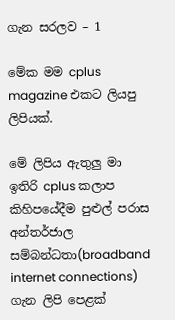ගැන සරලව – 1

මේක මම cplus magazine එකට ලියපු ලිපියක්.

මේ ලිපිය ඇතුලු මා ඉතිරි cplus කලාප කිහිපයේදීම පුළුල් පරාස අන්තර්ජාල සම්බන්ධතා(broadband internet connections) ගැන ලිපි පෙළක්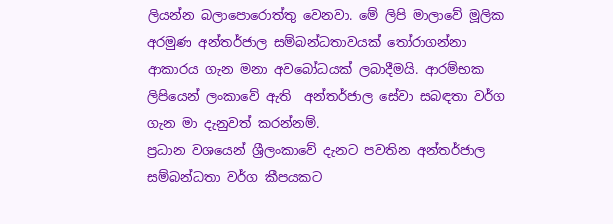ලියන්න බලාපොරොත්තු වෙනවා. මේ ලිපි මාලාවේ මූලික අරමුණ අන්තර්ජාල සම්බන්ධතාවයක් තෝරාගන්නා ආකාරය ගැන මනා අවබෝධයක් ලබාදීමයි. ආරම්භක ලිපියෙන් ලංකාවේ ඇති  අන්තර්ජාල සේවා සබඳතා වර්ග ගැන මා දැනුවත් කරන්නම්.
ප්‍රධාන වශයෙන් ශ්‍රීලංකාවේ දැනට පවතින අන්තර්ජාල සම්බන්ධතා වර්ග කීපයකට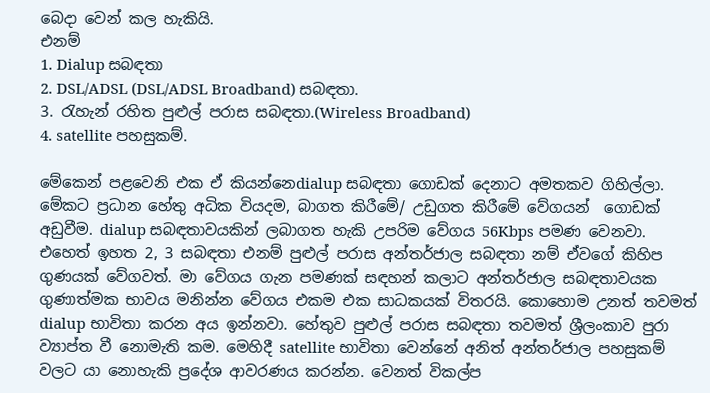බෙදා වෙන් කල හැකියි.
එනම්
1. Dialup සබඳතා
2. DSL/ADSL (DSL/ADSL Broadband) සබඳතා.
3. රැහැන් රහිත පුළුල් පරාස සබඳතා.(Wireless Broadband)
4. satellite පහසුකම්.

මේකෙන් පළවෙනි එක ඒ කියන්නෙdialup සබඳතා ගොඩක් දෙනාට අමතකව ගිහිල්ලා. මේකට ප්‍රධාන හේතු අධික වියදම, බාගත කිරීමේ/ උඩුගත කිරීමේ වේගයන්  ගොඩක් අඩුවීම. dialup සබඳතාවයකින් ලබාගත හැකි උපරිම වේගය 56Kbps පමණ වෙනවා. එහෙත් ඉහත 2, 3 සබඳතා එනම් පුළුල් පරාස අන්තර්ජාල සබඳතා නම් ඒවගේ කිහිප ගුණයක් වේගවත්. මා වේගය ගැන පමණක් සඳහන් කලාට අන්තර්ජාල සබඳතාවයක ගුණාත්මක භාවය මනින්න‍ වේගය එකම එක සාධකයක් විතරයි. කොහොම උනත් තවමත් dialup භාවිතා කරන අය ඉන්නවා. හේතුව පුළුල් පරාස සබඳතා තවමත් ශ්‍රීලංකාව පුරා ව්‍යාප්ත වී නොමැති කම. මෙහිදී satellite භාවිතා වෙන්නේ අනිත් අන්තර්ජාල ‍පහසුකම් වලට යා නොහැකි ප්‍රදේශ ආවරණය කරන්න. වෙනත් විකල්ප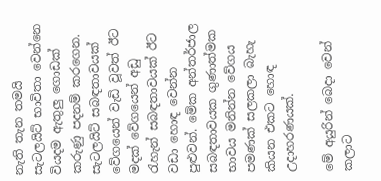නැති තැන තමයි සැටලයිට් භාවිතා වෙන්නෙ වියදම ඇතුලු ගොඩක් කරුණු පදනම් කරගෙන. සැටලයිට් සබඳතාවයක් වේගයෙන් වැඩි වූවත් ඊට මදක් වේගයෙන් අඩු රැහැන් සබඳතාවයක් ඊට වඩා හොඳ වෙන්න පුළුවන්. මේක අන්තර්ජාල සබඳතාවයක ගුණාත්මක භාවය මනින්න‍ වේගය පමණක් සලකලා බැහැ කියන එකට හොඳ උදාහරණයක්.

මේ අයුරින් බෙදා වෙන් කලාට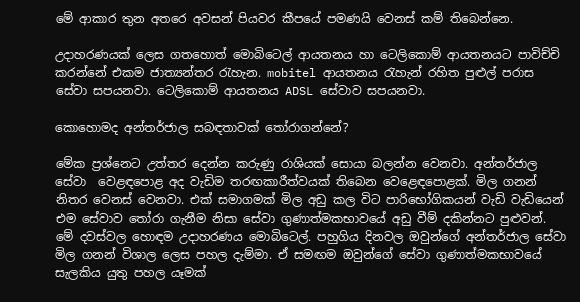මේ ආකාර තුන අතරෙ අවසන් පියවර කීපයේ පමණයි වෙනස් කම් තිබෙන්නෙ.

උදාහරණයක් ලෙස ගතහොත් මොබිටෙල් ආයතනය හා ටෙලිකොම් ආයතනයට පාවිච්චි කරන්නේ එකම ජාත්‍යන්තර රැහැන. mobitel ආයතනය රැහැන් රහිත පුළුල් පරාස සේවා සපයනවා. ටෙලි‍කොම් ආයතනය ADSL සේවාව සපයනවා.

කොහොමද අන්තර්ජාල සබඳතාවක් තෝරාගන්නේ?

මේක ප්‍රශ්නෙට උත්තර දෙන්න කරුණු රාශියක් සොයා බලන්න වෙනවා. අන්තර්ජාල සේවා  ‍වෙළඳපොළ අද වැඩිම තරඟකාරීත්වයක් ති‍බෙන වෙළෙඳපොළක්. මිල ගනන් නිතර වෙනස් වෙනවා. එක් සමාගමක් මිල අඩු කල විට පාරිභෝගිකයන් වැඩි වැඩියෙන් එම සේවාව ‍තෝරා ගැනීම නිසා සේවා ගුණාත්මකභාවයේ අඩු වීම් දකින්නට පුළුවන්. මේ දවස්වල හොඳම උදාහරණය මොබිටෙල්. පහුගිය දිනවල ඔවුන්ගේ අන්තර්ජාල සේවා මිල ගනන් විශාල ලෙස පහල දැම්මා. ඒ සමඟම ඔවුන්ගේ සේවා ගුණාත්මකභාවයේ සැලකිය යුතු පහල යෑමක්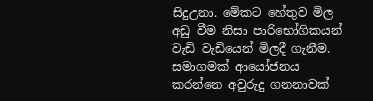සිදුඋනා. මේකට හේතුව මිල අඩු වීම නිසා පාරිභෝගිකයන් වැඩි වැඩියෙන් මිලදී ගැනීම. සමාගමක් ආයෝජනය කරන්නෙ අවුරුදු ගනනාවක්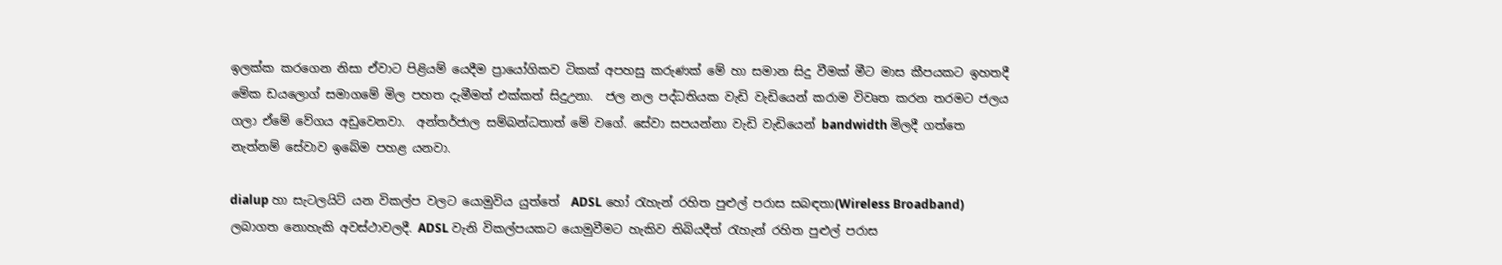ඉලක්ක කරගෙන නිසා ඒවාට පිළියම් යෙදීම ප්‍රායෝගිකව ටිකක් අපහසු කරුණක් මේ හා සමාන සිදු වීමක් මීට මාස කීපයකට ඉහතදී මේක ඩයලොග් සමාගමේ මිල පහත දැමීමත් එක්කත් සිදුඋනා.  ජල නල පද්ධතියක වැඩි වැඩියෙන් කරාම විවෘත කරන තරමට ජලය ගලා ඒමේ වේගය අඩුවෙනවා.  අන්තර්ජාල සම්බන්ධතාත් මේ වගේ. සේවා සපයන්නා වැඩි වැඩියෙන් bandwidth මිලදී ගත්තෙ නැත්නම් සේවාව ඉබේම පහළ යනවා.

dialup හා සැටලයිට් යන විකල්ප වලට යොමුවිය යුත්තේ  ADSL හෝ රැහැන් රහිත පුළුල් පරාස සබඳතා(Wireless Broadband) ලබාගත නොහැකි අවස්ථාවලදී. ADSL වැනි විකල්පයකට යොමුවීමට හැකිව තිබියදීත් රැහැන් රහිත පුළුල් පරාස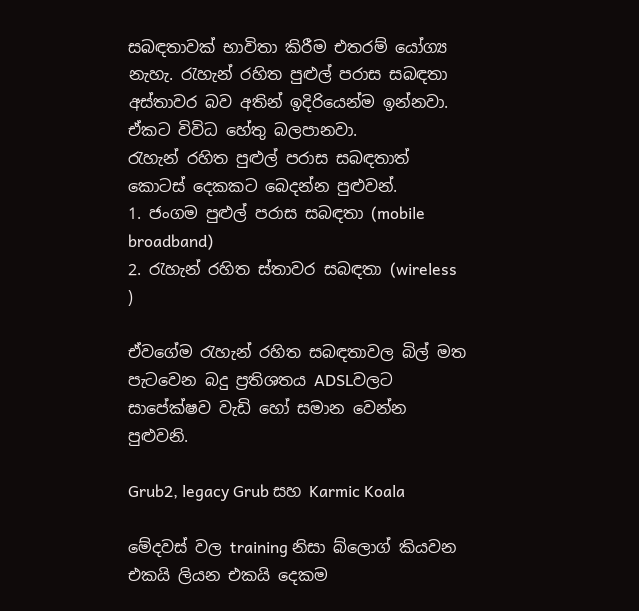සබඳතාවක් භාවිතා කිරීම එතරම් යෝග්‍ය නැහැ. රැහැන් රහිත පුළුල් පරාස සබඳතා අස්තාවර බව අතින් ඉදිරියෙන්ම ඉන්නවා. ඒකට විවිධ හේතු බලපානවා.
රැහැන් රහිත පුළුල් පරාස සබඳතාත් කොටස් දෙකකට බෙදන්න පුළුවන්.
1. ජංගම පුළුල් පරාස සබඳතා (mobile broadband)
2. රැහැන් රහිත ස්තාවර සබඳතා (wireless )

ඒවගේම රැහැන් රහිත සබඳතාවල බිල් මත පැටවෙන බදු ප්‍රතිශතය ADSLවලට සාපේක්ෂව වැඩි හෝ සමාන වෙන්න පුළුවනි.

Grub2, legacy Grub සහ Karmic Koala

මේදවස් වල training නිසා බ්ලොග් කියවන එකයි ලියන එකයි දෙකම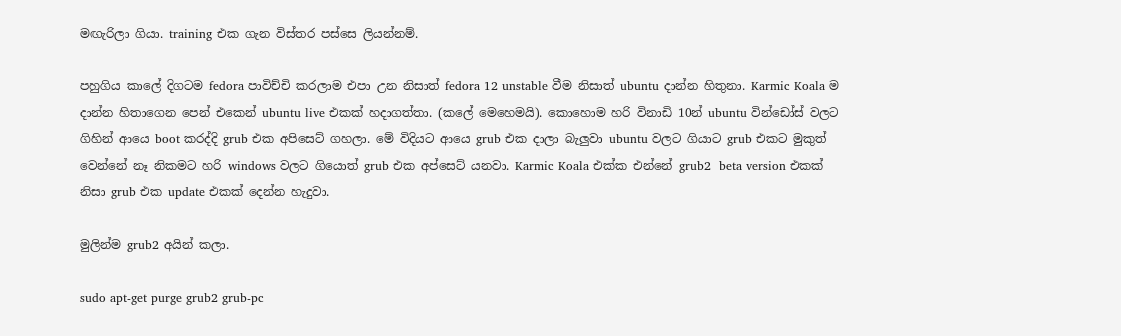මඟැරිලා ගියා. training එක ගැන විස්තර පස්සෙ ලියන්නම්.

පහුගිය කාලේ දිගටම fedora පාවිච්චි කරලාම එපා උන නිසාත් fedora 12 unstable වීම නිසාත් ubuntu දාන්න හිතුනා. Karmic Koala ම දාන්න හිතාගෙන පෙන් එකෙන් ubuntu live එකක් හදාගත්තා. (කලේ මෙහෙමයි). කොහොම හරි විනාඩි 10න් ubuntu වින්ඩෝස් වලට ගිහින් ආයෙ boot කරද්දි grub එක අපිසෙට් ගහලා. මේ විදියට ආයෙ grub එක දාලා බැලුවා ubuntu වලට ගියාට grub එකට මුකුත් වෙන්නේ නෑ නිකමට හරි windows වලට ගියොත් grub එක අප්සෙට් යනවා. Karmic Koala එක්ක එන්නේ grub2  beta version එකක් නිසා grub එක update එකක් දෙන්න හැදුවා.

මුලින්ම grub2 අයින් කලා.

sudo apt-get purge grub2 grub-pc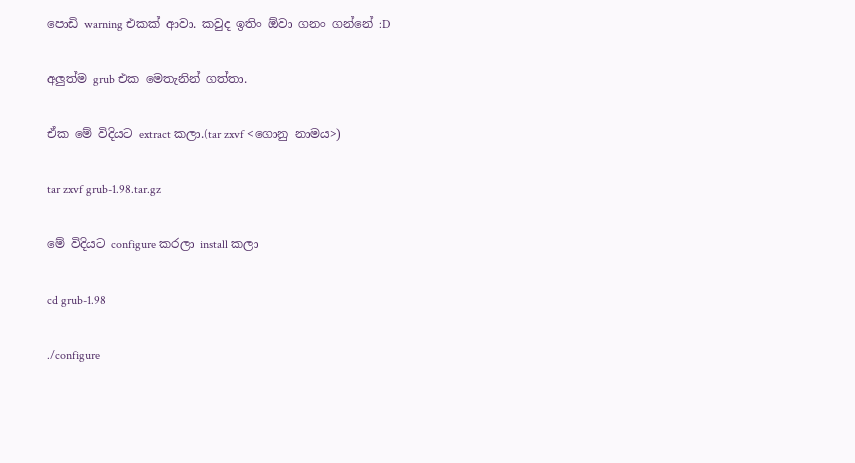පොඩි warning එකක් ආවා. කවුද ඉතිං ඕවා ගනං ගන්නේ :D

අලුත්ම grub එක මෙතැනින් ගත්තා.

ඒක මේ විදියට extract කලා.(tar zxvf <ගොනු නාමය>)

tar zxvf grub-1.98.tar.gz

මේ විදියට configure කරලා install කලා

cd grub-1.98

./configure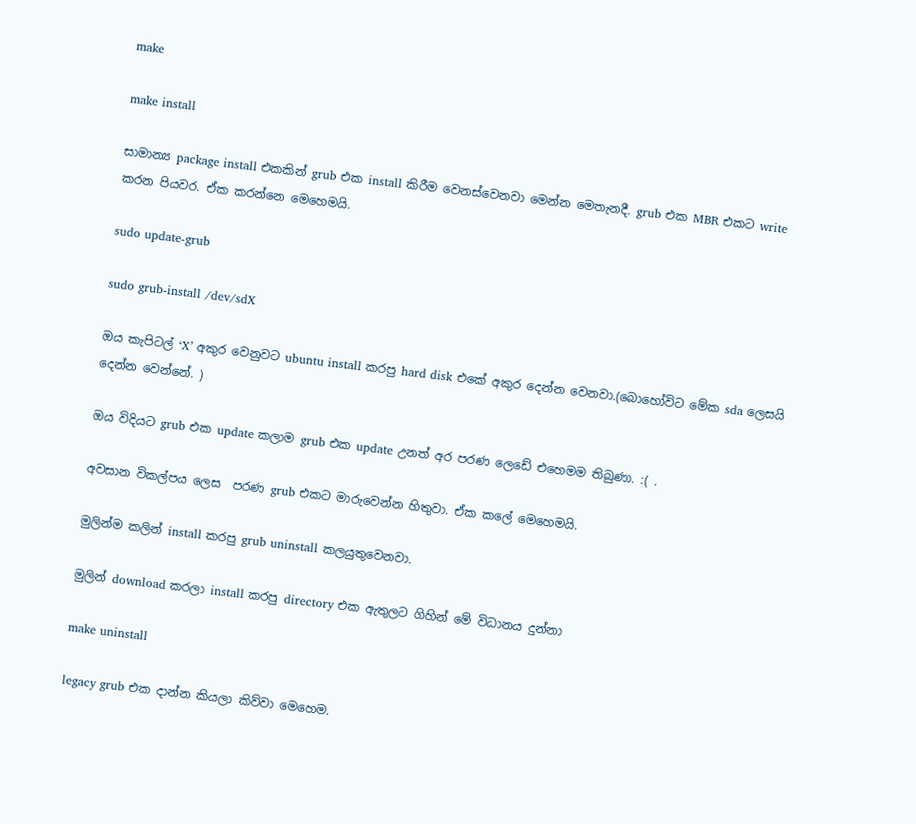make

make install

සාමාන්‍ය package install එකකින් grub එක install කිරීම වෙනස්වෙනවා මෙන්න මෙතැනදී. grub එක MBR එකට write  කරන පියවර. ඒක කරන්නෙ මෙහෙමයි.

sudo update-grub

sudo grub-install /dev/sdX

ඔය කැපිටල් ‘X’ අකුර වෙනුවට ubuntu install කරපු hard disk එකේ අකුර දෙන්න වෙනවා.(බොහෝවිට මේක sda ලෙසයි දෙන්න වෙන්නේ. )

ඔය විදියට grub එක update කලාම grub එක update උනත් අර පරණ ලෙඩේ එහෙමම තිබුණා. :( .

අවසාන විකල්පය ලෙස  පරණ grub එකට මාරුවෙන්න හිතුවා. ඒක කලේ මෙහෙමයි.

මුලින්ම කලින් install කරපු grub uninstall කලයුතුවෙනවා.

මුලින් download කරලා install කරපු directory එක ඇතුලට ගිහින් මේ විධානය දුන්නා

make uninstall

legacy grub එක දාන්න කියලා කිව්වා මෙහෙම.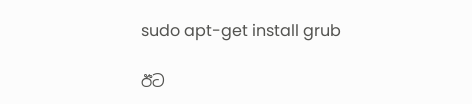sudo apt-get install grub

ඊට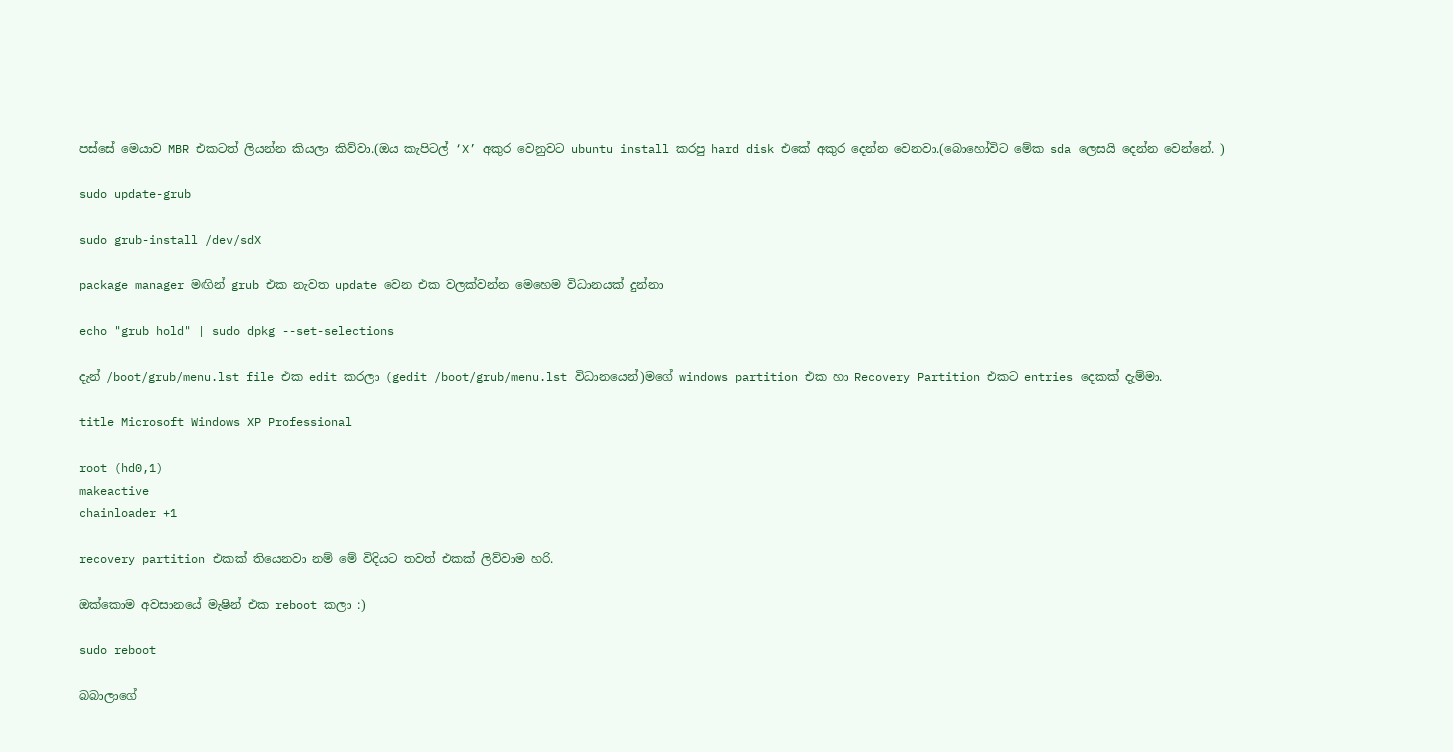පස්සේ මෙයාව MBR එකටත් ලියන්න කියලා කිව්වා.(ඔය කැපිටල් ‘X’ අකුර වෙනුවට ubuntu install කරපු hard disk එකේ අකුර දෙන්න වෙනවා.(බොහෝවිට මේක sda ලෙසයි දෙන්න වෙන්නේ. )

sudo update-grub

sudo grub-install /dev/sdX

package manager මඟින් grub එක නැවත update වෙන එක වලක්වන්න මෙහෙම විධානයක් දුන්නා

echo "grub hold" | sudo dpkg --set-selections

දැන් /boot/grub/menu.lst file එක edit කරලා (gedit /boot/grub/menu.lst විධානයෙන්)මගේ windows partition එක හා Recovery Partition එකට entries දෙකක් දැම්මා.

title Microsoft Windows XP Professional

root (hd0,1)
makeactive
chainloader +1

recovery partition එකක් තියෙනවා නම් මේ විදියට තවත් එකක් ලිව්වාම හරි.

ඔක්කොම අවසානයේ මැෂින් එක reboot කලා :)

sudo reboot

බබාලාගේ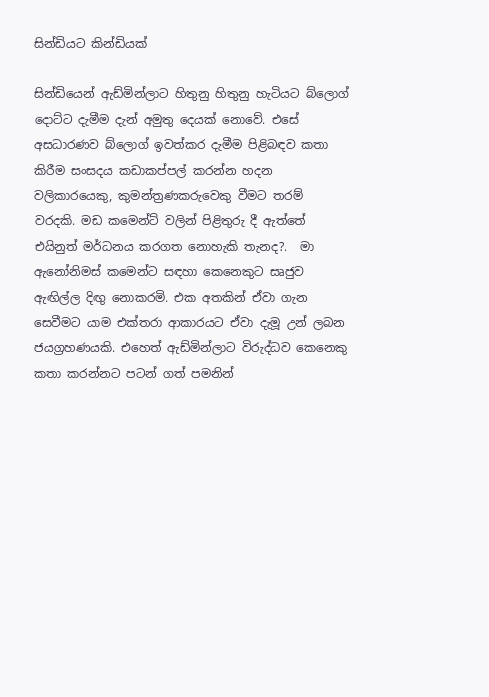සින්ඩියට කින්ඩියක්

සින්ඩියෙන් ඇඩ්මින්ලාට හිතුනු හිතුනු හැටියට බ්ලොග් දොට්ට දැමීම දැන් අමුතු දෙයක් නොවේ. එසේ අසධාරණව බ්ලොග් ඉවත්කර දැමීම පිළිබඳව කතා කිරීම සංසදය කඩාකප්පල් කරන්න හදන වලිකාරයෙකු, කුමන්ත්‍රණකරුවෙකු වීමට තරම් වරදකි. මඩ කමෙන්ට් වලින් පිළිතුරු දී ඇත්තේ එයිනුත් මර්ධනය කරගත නොහැකි තැනද?.  මා ඇනෝනිමස් කමෙන්ට සඳහා කෙනෙකුට සෘජුව ඇඟිල්ල දිඟු නොකරමි. එක අතකින් ඒවා ගැන සෙවීමට යාම එක්තරා ආකාරයට ඒවා දැමූ උන් ලබන ජයග්‍රහණයකි. එහෙත් ඇඩ්මින්ලාට විරුද්ධව කෙනෙකු කතා කරන්නට පටන් ගත් පමනින්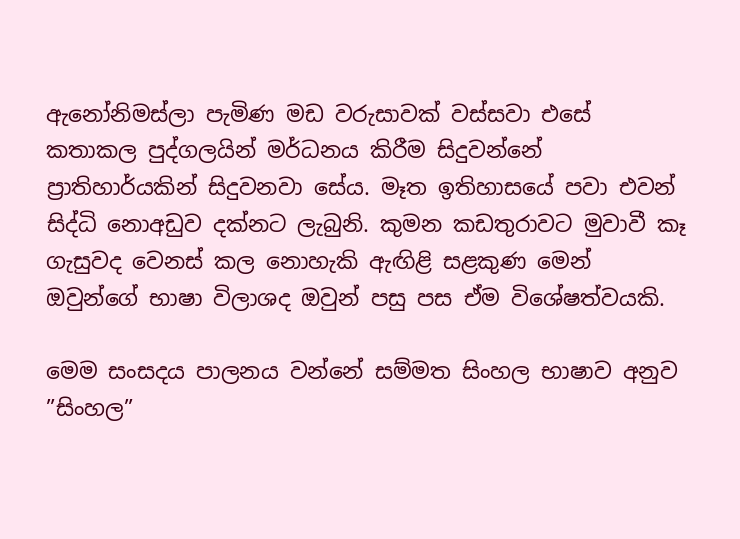ඇනෝනිමස්ලා පැමිණ මඩ වරුසාවක් වස්සවා එසේ කතාකල පුද්ගලයින් මර්ධනය කිරීම සිදුවන්නේ ප්‍රාතිහාර්යකින් සිදුවනවා සේය. මෑත ඉතිහාසයේ පවා එවන් සිද්ධි නොඅඩුව දක්නට ලැබුනි. කුමන කඩතුරාවට මුවාවී කෑ ගැසුවද වෙනස් කල නොහැකි ඇඟිළි සළකුණ මෙන් ඔවුන්ගේ භාෂා විලාශද ඔවුන් පසු පස ඒම විශේෂත්වයකි.

මෙම සංසදය පාලනය වන්නේ සම්මත සිංහල භාෂාව අනුව  ”සිංහල”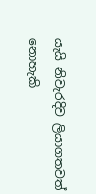යැයි නිවැරදිව ලියාගතවත් නොහැකි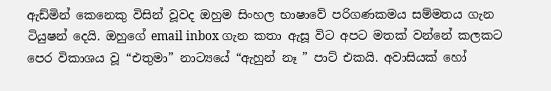ඇඩ්මින් කෙනෙකු විසින් වූවද ඔහුම සිංහල භාෂාවේ පරිගණකමය සම්මතය ගැන ටියුෂන් දෙයි. ඔහුගේ email inbox ගැන කතා ඇසූ විට අපට මතක් වන්නේ කලකට පෙර විකාශය වූ “එතුමා” නාට්‍යයේ “ඇහුන් නෑ ” පාට් එකයි. අවාසියක් හෝ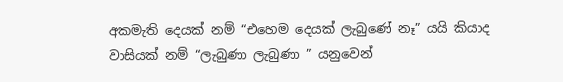අකමැති දෙයක් නම් “එහෙම දෙයක් ලැබුණේ නෑ” යයි කියාද වාසියක් නම් “ලැබුණා ලැබුණා ” යනුවෙන්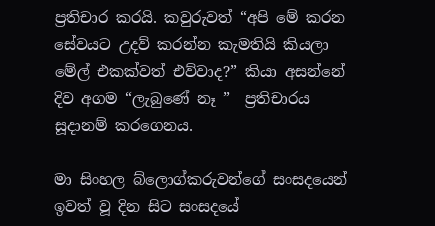ප්‍රතිචාර කරයි. කවුරුවත් “අපි මේ කරන සේවයට උදව් කරන්න කැමතියි කියලා මේල් එකක්වත් එව්වාද?” කියා අසන්නේ දිව අගම “ලැබුණේ නෑ ”  ප්‍රතිචාරය සූදානම් කරගෙනය.

මා සිංහල බ්ලොග්කරුවන්ගේ සංසදයෙන් ඉවත් වූ දින සිට සංසදයේ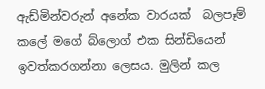ඇඩ්මින්වරුන් අනේක වාරයක්  බලපෑම් කලේ මගේ බ්ලොග් එක සින්ඩියෙන් ඉවත්කරගන්නා ලෙසය. මුලින් කල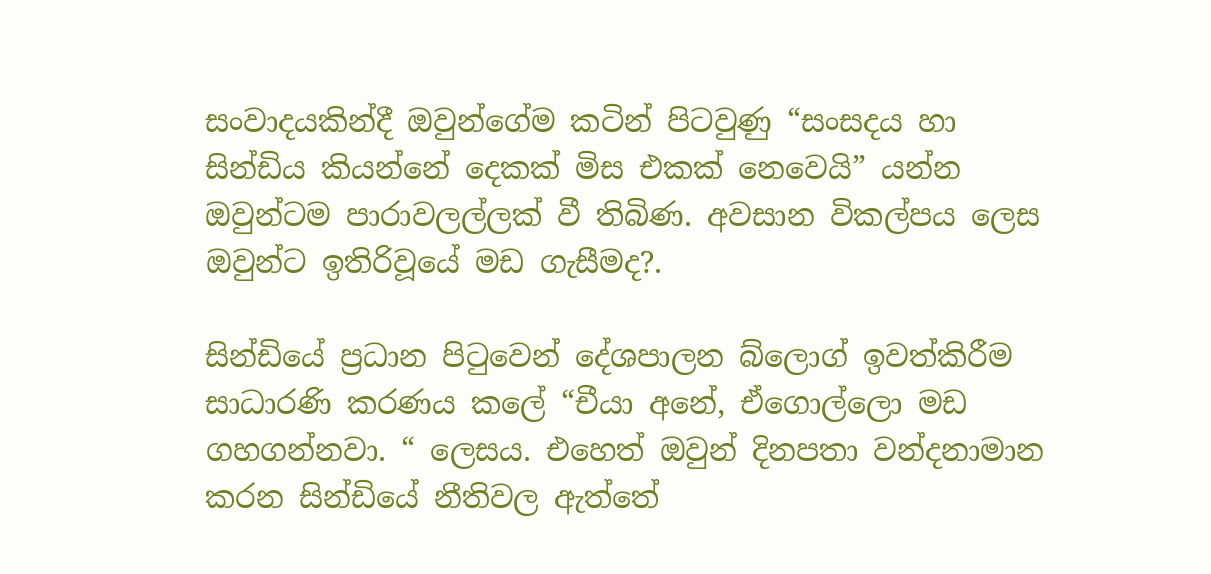සංවාදයකින්දී ඔවුන්ගේම කටින් පිටවුණු “සංසදය හා සින්ඩිය කියන්නේ දෙකක් මිස එකක් නෙවෙයි” යන්න ඔවුන්ටම පාරාවලල්ලක් වී තිබිණ. අවසාන විකල්පය ලෙස ඔවුන්ට ඉතිරිවූයේ මඩ ගැසීමද?.

සින්ඩියේ ප්‍රධාන පිටුවෙන් දේශපාලන බ්ලොග් ඉවත්කිරීම සාධාරණි කරණය කලේ “චීයා අනේ, ඒගොල්ලො මඩ ගහගන්නවා. “ ලෙසය. එහෙත් ඔවුන් දිනපතා වන්දනාමාන කරන සින්ඩියේ නීතිවල ඇත්තේ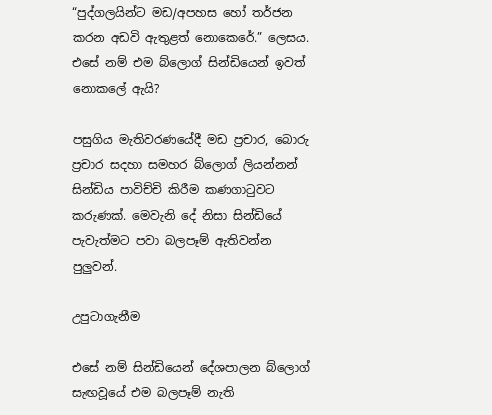“පුද්ගලයින්ට මඩ/අපහස හෝ තර්ජන කරන අඩවි ඇතුළත් නොකෙරේ.” ලෙසය. එසේ නම් එම බ්ලොග් සින්ඩියෙන් ඉවත් නොකලේ ඇයි?

පසුගිය මැතිවරණයේදී මඩ ප්‍රචාර, බොරු ප්‍රචාර සදහා සමහර බ්ලොග් ලියන්නන් සින්ඩිය පාවිච්චි කිරීම කණගාටුවට කරුණක්. මෙවැනි දේ නිසා සින්ඩියේ පැවැත්මට පවා බලපෑම් ඇතිවන්න පුලුවන්.

උපුටාගැනීම

එසේ නම් සින්ඩියෙන් දේශපාලන බ්ලොග් සැඟවූයේ එම බලපෑම් නැති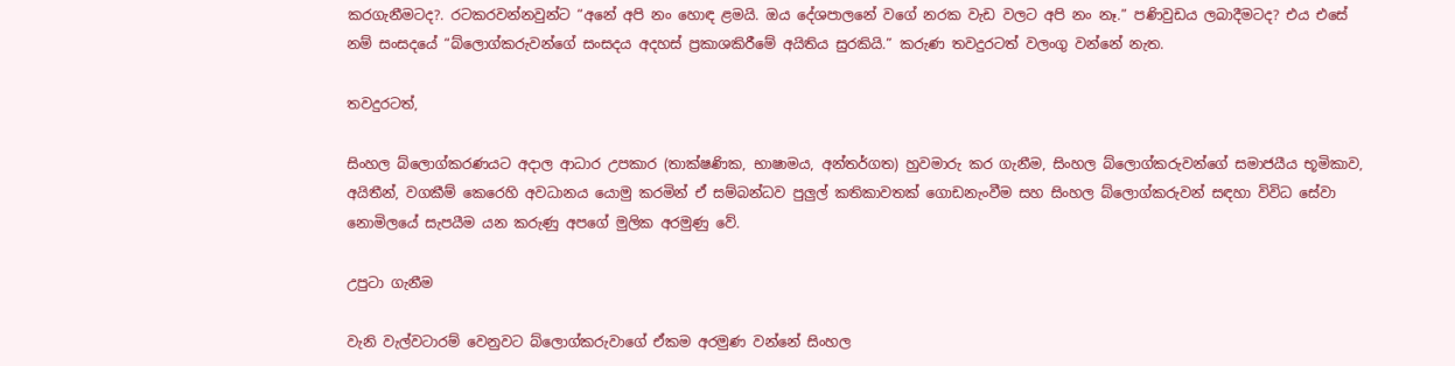කරගැනීමටද?. රටකරවන්නවුන්ට “අනේ අපි නං හොඳ ළමයි. ඔය දේශපාලනේ වගේ නරක වැඩ වලට අපි නං නෑ.” පණිවුඩය ලබාදීමටද? එය එසේ නම් සංසදයේ “බ්ලොග්කරුවන්ගේ සංසදය අදහස් ප්‍රකාශකිරීමේ අයිතිය සුරකියි.” කරුණ තවදුරටත් වලංගු වන්නේ නැත.

තවදුරටත්,

සිංහල බ්ලොග්කරණයට අදාල ආධාර උපකාර (තාක්ෂණික, භාෂාමය, අන්තර්ගත) හුවමාරු කර ගැනීම, සිංහල බ්ලොග්කරුවන්ගේ සමාජයීය භූමිකාව, අයිතීන්, වගකීම් කෙරෙහි අවධානය යොමු කරමින් ඒ සම්බන්ධව පුලුල් කතිකාවතක් ගොඩනැංවීම සහ සිංහල බ්ලොග්කරුවන් සඳහා විවිධ සේවා නොමිලයේ සැපයීම යන කරුණු අපගේ මුලික අරමුණු වේ.

උපුටා ගැනීම

වැනි වැල්වටාරම් වෙනුවට බ්ලොග්කරුවාගේ ඒකම අරමුණ වන්නේ සිංහල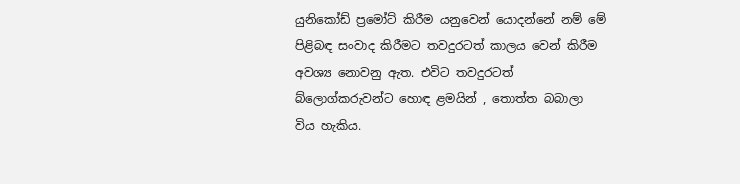යුනිකෝඩ් ප්‍රමෝට් කිරීම යනුවෙන් යොදන්නේ නම් මේ පිළිබඳ සංවාද කිරීමට තවදුරටත් කාලය වෙන් කිරීම අවශ්‍ය නොවනු ඇත. එවිට තවදුරටත් බ්ලොග්කරුවන්ට හොඳ ළමයින් , තොත්ත බබාලා විය හැකිය.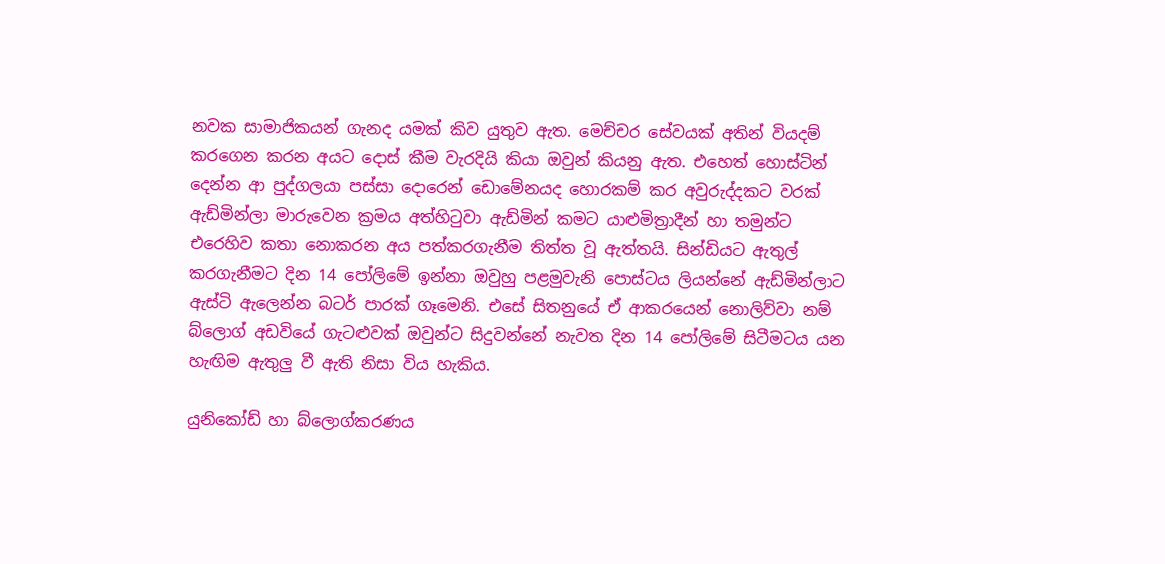නවක සාමාජිකයන් ගැනද යමක් කිව යුතුව ඇත. මෙච්චර සේවයක් අතින් වියදම් කරගෙන කරන අයට දොස් කීම වැරදියි කියා ඔවුන් කියනු ඇත. එහෙත් හොස්ටින් දෙන්න ආ පුද්ගලයා පස්සා දොරෙන් ඩොමේනයද හොරකම් කර අවුරුද්දකට වරක් ඇඩ්මින්ලා මාරුවෙන ක්‍රමය අත්හිටුවා ඇඩ්මින් කමට යාළුමිත්‍රාදීන් හා තමුන්ට එරෙහිව කතා නොකරන අය පත්කරගැනීම තිත්ත වූ ඇත්තයි. සින්ඩියට ඇතුල් කරගැනීමට දින 14 පෝලිමේ ඉන්නා ඔවුහු පළමුවැනි පොස්ටය ලියන්නේ ඇඩ්මින්ලාට ඇස්ටි ඇලෙන්න බටර් පාරක් ගෑමෙනි. එසේ සිතනුයේ ඒ ආකරයෙන් නොලිව්වා නම් බ්ලොග් අඩවියේ ගැටළුවක් ඔවුන්ට සිදුවන්නේ නැවත දින 14 පෝලිමේ සිටීමටය යන හැඟිම ඇතුලු වී ඇති නිසා විය හැකිය.

යුනිකෝඩ් හා බ්ලොග්කරණය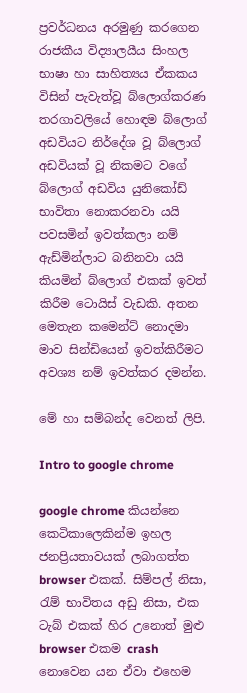ප්‍රවර්ධනය අරමුණු කරගෙන රාජකීය විද්‍යාලයීය සිංහල භාෂා හා සාහිත්‍යය ඒකකය විසින් පැවැත්වූ බ්ලොග්කරණ තරගාවලියේ හොඳම බ්ලොග් අඩවියට නිර්දේශ වූ බ්ලොග් අඩවියක් වූ නිකමට වගේ බ්ලොග් අඩවිය යුනිකෝඩ් භාවිතා නොකරනවා යයි  පවසමින් ඉවත්කලා නම් ඇඩ්මින්ලාට බනිනවා යයි කියමින් බ්ලොග් එකක් ඉවත් කිරීම ටොයිස් වැඩකි. අතන මෙතැන කමෙන්ට් නොදමා මාව සින්ඩියෙන් ඉවත්කිරීමට අවශ්‍ය නම් ඉවත්කර දමන්න.

මේ හා සම්බන්ද වෙනත් ලිපි.

Intro to google chrome

google chrome කියන්නෙ කෙටිකාලෙකින්ම ඉහල ජනප්‍රියතාවයක් ලබාගත්ත browser එකක්. සිම්පල් නිසා, රැම් භාවිතය අඩු නිසා, එක ටැබ් එකක් හිර උනොත් මුළු browser එකම crash නොවෙන යන ඒවා එහෙම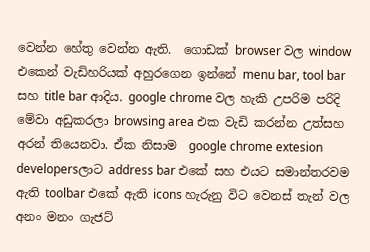වෙන්න හේතු වෙන්න ඇති.  ගොඩක් browser වල window එකෙන් වැඩිහරියක් අහුරගෙන ඉන්නේ menu bar, tool bar සහ title bar ආදිය. google chrome වල හැකි උපරිම පරිදි මේවා අඩුකරලා browsing area එක වැඩි කරන්න උත්සහ අරන් තියෙනවා. ඒක නිසාම  google chrome extesion developersලාට address bar එකේ සහ එයට සමාන්තරවම ඇති toolbar එකේ ඇති icons හැරුනු විට වෙනස් තැන් වල අනං මනං ගැජට්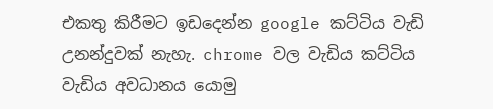එකතු කිරීමට ඉඩදෙන්න google කට්ටිය වැඩි උනන්දුවක් නැහැ. chrome වල වැඩිය කට්ටිය වැඩිය අවධානය යොමු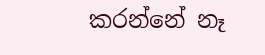කරන්නේ නෑ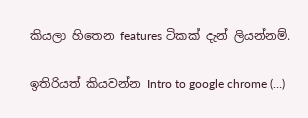කියලා හිතෙන features ටිකක් දැන් ලියන්නම්.

ඉතිරියත් කියවන්න Intro to google chrome (…)